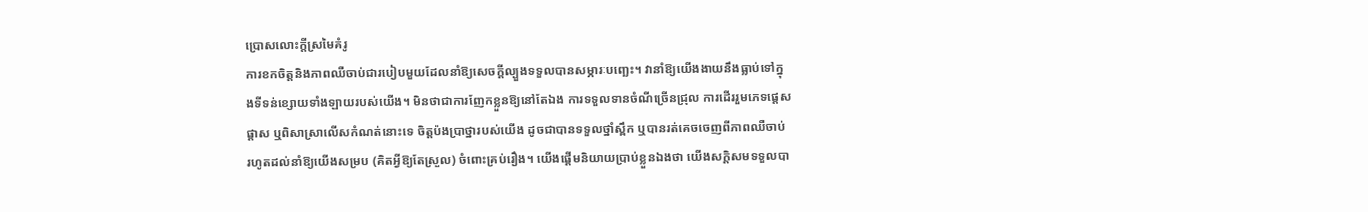ប្រោសលោះក្ដីស្រមៃគំរូ
ការខកចិត្ដនិងភាពឈឺចាប់ជារបៀបមួយដែលនាំឱ្យសេចក្ដីល្បួងទទួលបានសម្ភារៈបញ្ឆេះ។ វានាំឱ្យយើងងាយនឹងធ្លាប់ទៅក្នុងទីទន់ខ្សោយទាំងឡាយរបស់យើង។ មិនថាជាការញែកខ្លួនឱ្យនៅតែឯង ការទទួលទានចំណីច្រើនជ្រុល ការដើររួមភេទផ្ដេសផ្ដាស ឬពិសាស្រាលើសកំណត់នោះទេ ចិត្ដប៉ងប្រាថ្នារបស់យើង ដូចជាបានទទួលថ្នាំស្ពឹក ឬបានរត់គេចចេញពីភាពឈឺចាប់ រហូតដល់នាំឱ្យយើងសម្រប (គិតអ្វីឱ្យតែស្រួល) ចំពោះគ្រប់រឿង។ យើងផ្ដើមនិយាយប្រាប់ខ្លួនឯងថា យើងសក្ដិសមទទួលបា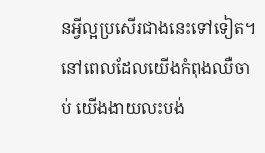នអ្វីល្អប្រសើរជាងនេះទៅទៀត។
នៅពេលដែលយើងកំពុងឈឺចាប់ យើងងាយលះបង់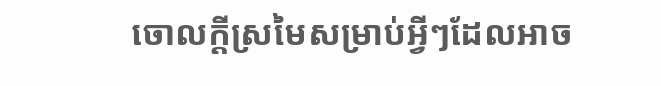ចោលក្ដីស្រមៃសម្រាប់អ្វីៗដែលអាច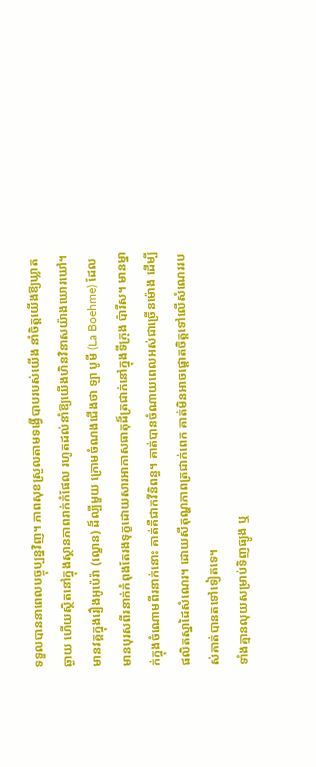ទទួលបាននាពេលបច្ចុប្បន្នវិញ។ ភាពសុខស្រួលតាមទង្វើបាបរបស់យើង នាំចិត្ដយើងឱ្យឃ្លាតឆ្ងាយ ហើយស្ថិតនៅក្នុងស្ថានភាពរាក់កំផែល រហូតដល់នាំឱ្យយើងហិនវិនាសយ៉ាងឃោរឃៅ។
មានវគ្គក្នុងរឿងអូប៉េរ៉ា (ល្ខោន) ដ៏ល្បីមួយ ក្រោមចំណងជើងថា ឡា បូមី (La Boehme) ដែលមានបុរសពីរនាក់កំពុងតែរងទុក្ខដោយសារអាកាសធាតុដ៏ត្រជាក់នៅក្នុងទីក្រុង ប៉ារីស។ មានម្នាក់ក្នុងចំណោមពីរនាក់នោះ គាត់គឺជាកវីនិពន្ធ។ គាត់បានចំណាយពេលអស់ជាច្រើនម៉ោង ដើម្បីផលិតស្នាដៃសំណេរ។ ដោយសីតុណ្ហភាពត្រជាក់ពេក គាត់មិនអាចផ្ដោតចិត្ដទៅលើសំណេររបស់គាត់បានតទៅទៀតទេ។
ទាំងគ្មានលុយសម្រាប់ទិញធ្យូង ឬ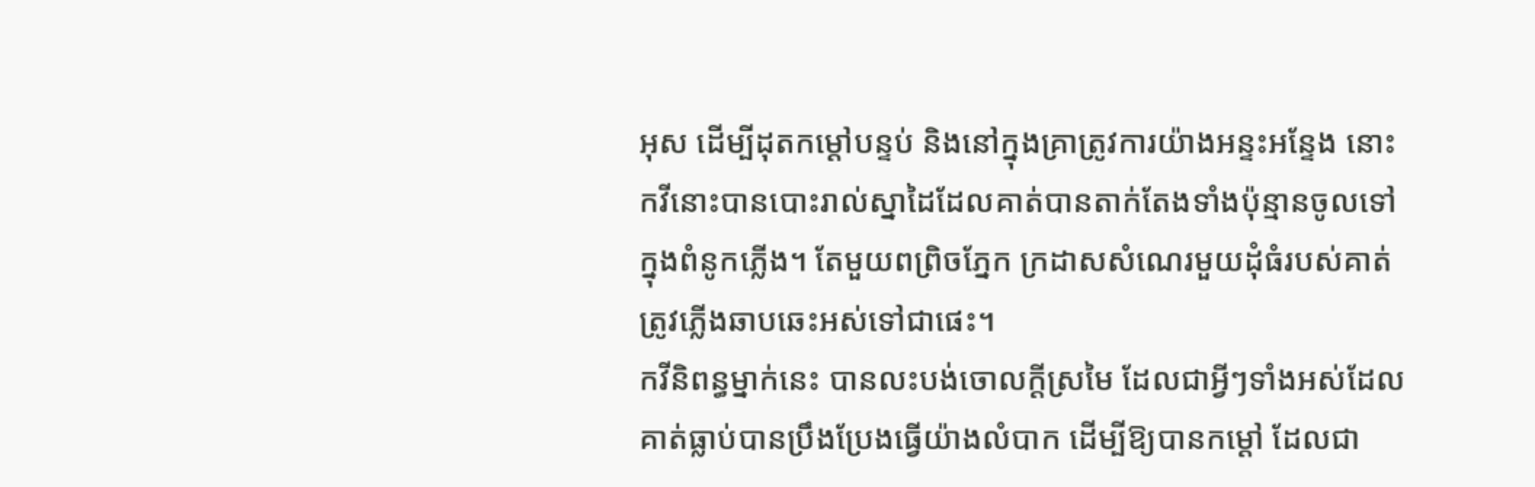អុស ដើម្បីដុតកម្ដៅបន្ទប់ និងនៅក្នុងគ្រាត្រូវការយ៉ាងអន្ទះអន្ទែង នោះកវីនោះបានបោះរាល់ស្នាដៃដែលគាត់បានតាក់តែងទាំងប៉ុន្មានចូលទៅក្នុងពំនូកភ្លើង។ តែមួយពព្រិចភ្នែក ក្រដាសសំណេរមួយដុំធំរបស់គាត់ ត្រូវភ្លើងឆាបឆេះអស់ទៅជាផេះ។
កវីនិពន្ធម្នាក់នេះ បានលះបង់ចោលក្ដីស្រមៃ ដែលជាអ្វីៗទាំងអស់ដែលគាត់ធ្លាប់បានប្រឹងប្រែងធ្វើយ៉ាងលំបាក ដើម្បីឱ្យបានកម្ដៅ ដែលជា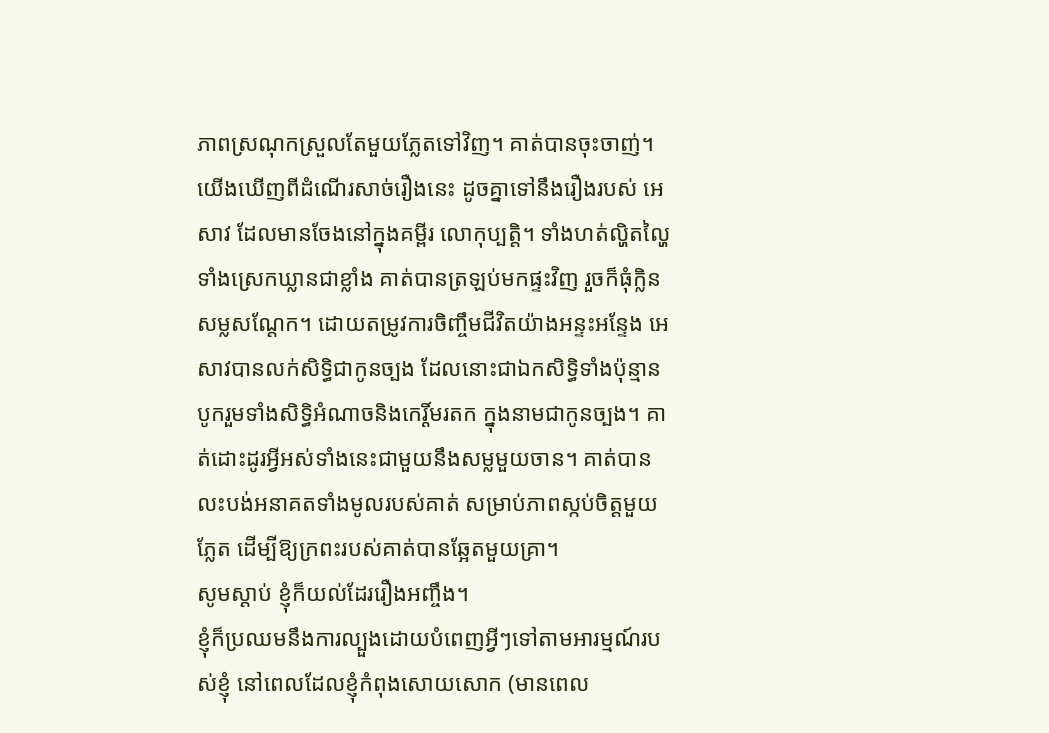ភាពស្រណុកស្រួលតែមួយភ្លែតទៅវិញ។ គាត់បានចុះចាញ់។
យើងឃើញពីដំណើរសាច់រឿងនេះ ដូចគ្នាទៅនឹងរឿងរបស់ អេសាវ ដែលមានចែងនៅក្នុងគម្ពីរ លោកុប្បត្តិ។ ទាំងហត់ល្ហិតល្ហៃ ទាំងស្រេកឃ្លានជាខ្លាំង គាត់បានត្រឡប់មកផ្ទះវិញ រួចក៏ធុំក្លិនសម្លសណ្ដែក។ ដោយតម្រូវការចិញ្ចឹមជីវិតយ៉ាងអន្ទះអន្ទែង អេសាវបានលក់សិទ្ធិជាកូនច្បង ដែលនោះជាឯកសិទ្ធិទាំងប៉ុន្មាន បូករួមទាំងសិទ្ធិអំណាចនិងកេរ្តិ៍មរតក ក្នុងនាមជាកូនច្បង។ គាត់ដោះដូរអ្វីអស់ទាំងនេះជាមួយនឹងសម្លមួយចាន។ គាត់បានលះបង់អនាគតទាំងមូលរបស់គាត់ សម្រាប់ភាពស្កប់ចិត្ដមួយភ្លែត ដើម្បីឱ្យក្រពះរបស់គាត់បានឆ្អែតមួយគ្រា។
សូមស្ដាប់ ខ្ញុំក៏យល់ដែររឿងអញ្ចឹង។
ខ្ញុំក៏ប្រឈមនឹងការល្បួងដោយបំពេញអ្វីៗទៅតាមអារម្មណ៍របស់ខ្ញុំ នៅពេលដែលខ្ញុំកំពុងសោយសោក (មានពេល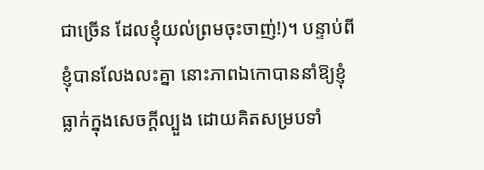ជាច្រើន ដែលខ្ញុំយល់ព្រមចុះចាញ់!)។ បន្ទាប់ពីខ្ញុំបានលែងលះគ្នា នោះភាពឯកោបាននាំឱ្យខ្ញុំធ្លាក់ក្នុងសេចក្ដីល្បួង ដោយគិតសម្របទាំ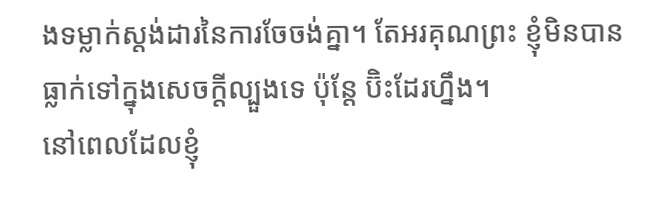ងទម្លាក់ស្តង់ដារនៃការចែចង់គ្នា។ តែអរគុណព្រះ ខ្ញុំមិនបានធ្លាក់ទៅក្នុងសេចក្ដីល្បួងទេ ប៉ុន្តែ ប៊ិះដែរហ្នឹង។
នៅពេលដែលខ្ញុំ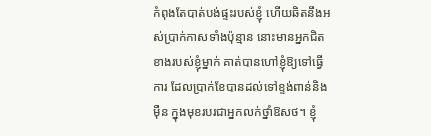កំពុងតែបាត់បង់ផ្ទះរបស់ខ្ញុំ ហើយឆិតនឹងអស់ប្រាក់កាសទាំងប៉ុន្មាន នោះមានអ្នកជិតខាងរបស់ខ្ញុំម្នាក់ គាត់បានហៅខ្ញុំឱ្យទៅធ្វើការ ដែលប្រាក់ខែបានដល់ទៅខ្ទង់ពាន់និងម៉ឺន ក្នុងមុខរបរជាអ្នកលក់ថ្នាំឱសថ។ ខ្ញុំ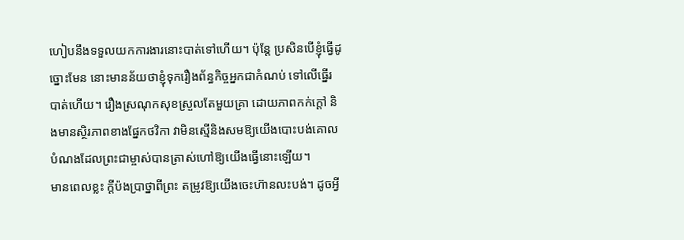ហៀបនឹងទទួលយកការងារនោះបាត់ទៅហើយ។ ប៉ុន្តែ ប្រសិនបើខ្ញុំធ្វើដូច្នោះមែន នោះមានន័យថាខ្ញុំទុករឿងព័ន្ធកិច្ចអ្នកជាកំណប់ ទៅលើធ្នើរបាត់ហើយ។ រឿងស្រណុកសុខស្រួលតែមួយគ្រា ដោយភាពកក់ក្ដៅ និងមានស្ថិរភាពខាងផ្នែកថវិកា វាមិនស្មើនិងសមឱ្យយើងបោះបង់គោលបំណងដែលព្រះជាម្ចាស់បានត្រាស់ហៅឱ្យយើងធ្វើនោះឡើយ។
មានពេលខ្លះ ក្ដីប៉ងប្រាថ្នាពីព្រះ តម្រូវឱ្យយើងចេះហ៊ានលះបង់។ ដូចអ្វី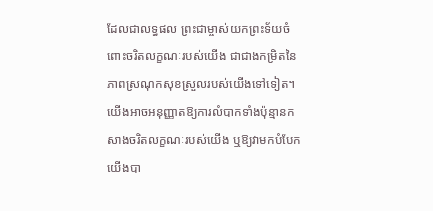ដែលជាលទ្ធផល ព្រះជាម្ចាស់យកព្រះទ័យចំពោះចរិតលក្ខណៈរបស់យើង ជាជាងកម្រិតនៃភាពស្រណុកសុខស្រួលរបស់យើងទៅទៀត។
យើងអាចអនុញ្ញាតឱ្យការលំបាកទាំងប៉ុន្មានកសាងចរិតលក្ខណៈរបស់យើង ឬឱ្យវាមកបំបែកយើងបា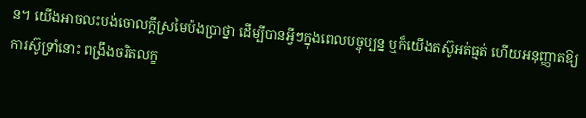ន។ យើងអាចលះបង់ចោលក្ដីស្រមៃប៉ងប្រាថ្នា ដើម្បីបានអ្វីៗក្នុងពេលបច្ចុប្បន្ន ឬក៏យើងតស៊ូអត់ធ្មត់ ហើយអនុញ្ញាតឱ្យការស៊ូទ្រាំនោះ ពង្រឹងចរិតលក្ខ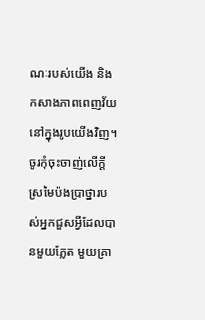ណៈរបស់យើង និងកសាងភាពពេញវ័យនៅក្នុងរូបយើងវិញ។
ចូរកុំចុះចាញ់លើក្ដីស្រមៃប៉ងប្រាថ្នារបស់អ្នកជួសអ្វីដែលបានមួយភ្លែត មួយគ្រា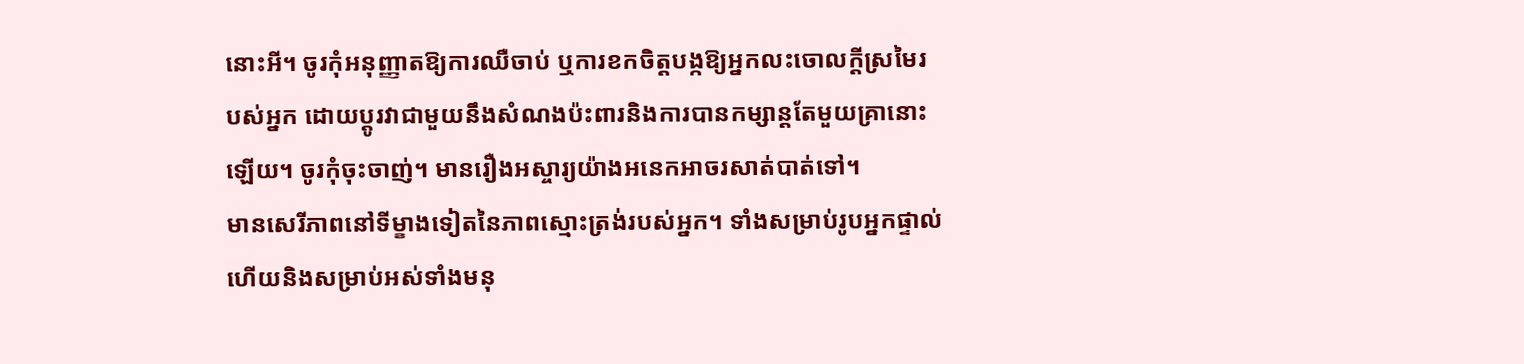នោះអី។ ចូរកុំអនុញ្ញាតឱ្យការឈឺចាប់ ឬការខកចិត្ដបង្កឱ្យអ្នកលះចោលក្ដីស្រមៃរបស់អ្នក ដោយប្ដូរវាជាមួយនឹងសំណងប៉ះពារនិងការបានកម្សាន្តតែមួយគ្រានោះឡើយ។ ចូរកុំចុះចាញ់។ មានរឿងអស្ចារ្យយ៉ាងអនេកអាចរសាត់បាត់ទៅ។
មានសេរីភាពនៅទីម្ខាងទៀតនៃភាពស្មោះត្រង់របស់អ្នក។ ទាំងសម្រាប់រូបអ្នកផ្ទាល់ ហើយនិងសម្រាប់អស់ទាំងមនុ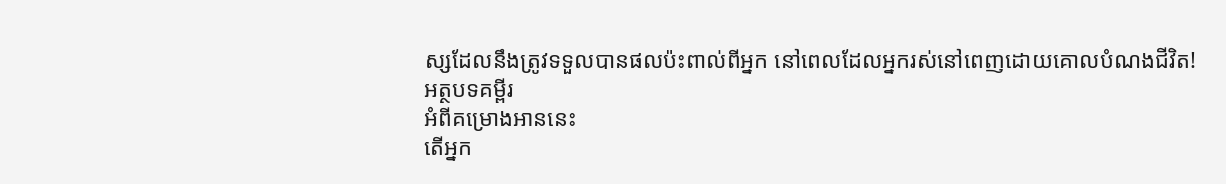ស្សដែលនឹងត្រូវទទួលបានផលប៉ះពាល់ពីអ្នក នៅពេលដែលអ្នករស់នៅពេញដោយគោលបំណងជីវិត!
អត្ថបទគម្ពីរ
អំពីគម្រោងអាននេះ
តើអ្នក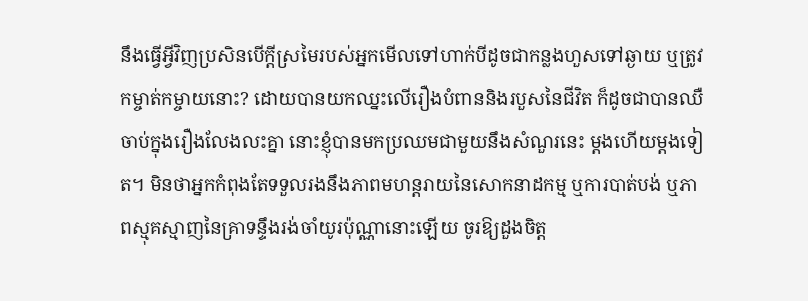នឹងធ្វើអ្វីវិញប្រសិនបើក្ដីស្រមៃរបស់អ្នកមើលទៅហាក់បីដូចជាកន្លងហួសទៅឆ្ងាយ ឬត្រូវកម្ចាត់កម្ចាយនោះ? ដោយបានយកឈ្នះលើរឿងបំពាននិងរបួសនៃជីវិត ក៏ដូចជាបានឈឺចាប់ក្នុងរឿងលែងលះគ្នា នោះខ្ញុំបានមកប្រឈមជាមួយនឹងសំណួរនេះ ម្ដងហើយម្ដងទៀត។ មិនថាអ្នកកំពុងតែទទួលរងនឹងភាពមហន្តរាយនៃសោកនាដកម្ម ឬការបាត់បង់ ឬភាពស្មុគស្មាញនៃគ្រាទន្ទឹងរង់ចាំយូរប៉ុណ្ណានោះឡើយ ចូរឱ្យដួងចិត្ដ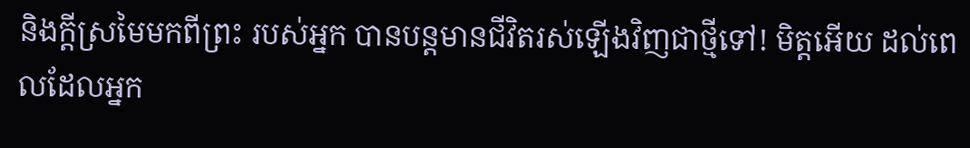និងក្ដីស្រមៃមកពីព្រះ របស់អ្នក បានបន្តមានជីវិតរស់ឡើងវិញជាថ្មីទៅ! មិត្ដអើយ ដល់ពេលដែលអ្នក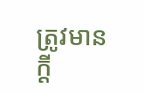ត្រូវមានក្ដី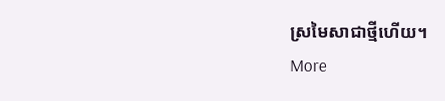ស្រមៃសាជាថ្មីហើយ។
More